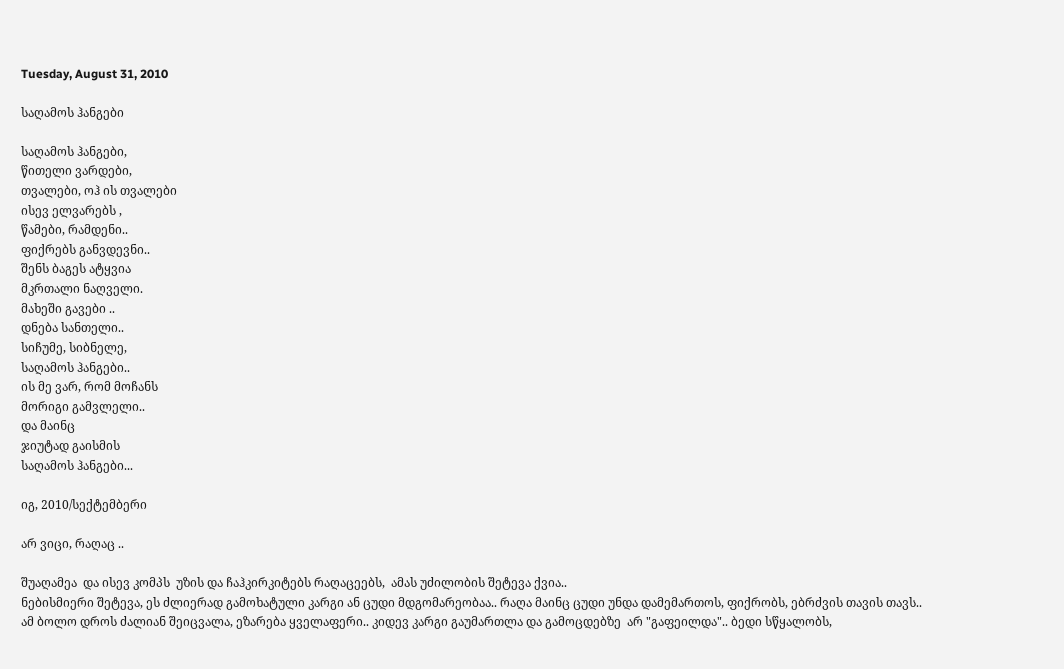Tuesday, August 31, 2010

საღამოს ჰანგები

საღამოს ჰანგები,
წითელი ვარდები,
თვალები, ოჰ ის თვალები
ისევ ელვარებს ,
წამები, რამდენი..
ფიქრებს განვდევნი..
შენს ბაგეს ატყვია
მკრთალი ნაღველი.
მახეში გავები ..
დნება სანთელი..
სიჩუმე, სიბნელე,
საღამოს ჰანგები..
ის მე ვარ, რომ მოჩანს
მორიგი გამვლელი..
და მაინც
ჯიუტად გაისმის
საღამოს ჰანგები...

იგ, 2010/სექტემბერი

არ ვიცი, რაღაც ..

შუაღამეა  და ისევ კომპს  უზის და ჩაჰკირკიტებს რაღაცეებს,  ამას უძილობის შეტევა ქვია..
ნებისმიერი შეტევა, ეს ძლიერად გამოხატული კარგი ან ცუდი მდგომარეობაა.. რაღა მაინც ცუდი უნდა დამემართოს, ფიქრობს, ებრძვის თავის თავს..
ამ ბოლო დროს ძალიან შეიცვალა, ეზარება ყველაფერი.. კიდევ კარგი გაუმართლა და გამოცდებზე  არ "გაფეილდა".. ბედი სწყალობს,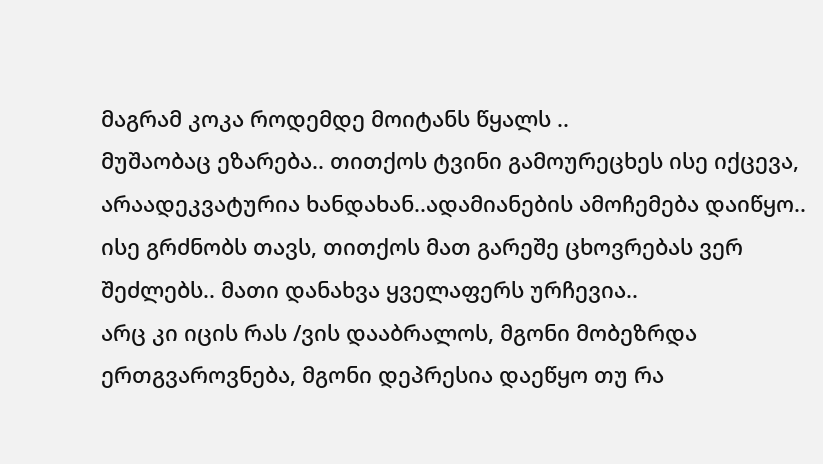მაგრამ კოკა როდემდე მოიტანს წყალს ..
მუშაობაც ეზარება.. თითქოს ტვინი გამოურეცხეს ისე იქცევა,  არაადეკვატურია ხანდახან..ადამიანების ამოჩემება დაიწყო.. ისე გრძნობს თავს, თითქოს მათ გარეშე ცხოვრებას ვერ შეძლებს.. მათი დანახვა ყველაფერს ურჩევია..
არც კი იცის რას /ვის დააბრალოს, მგონი მობეზრდა ერთგვაროვნება, მგონი დეპრესია დაეწყო თუ რა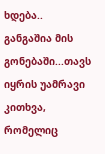ხდება.. განგაშია მის გონებაში...თავს იყრის უამრავი კითხვა, რომელიც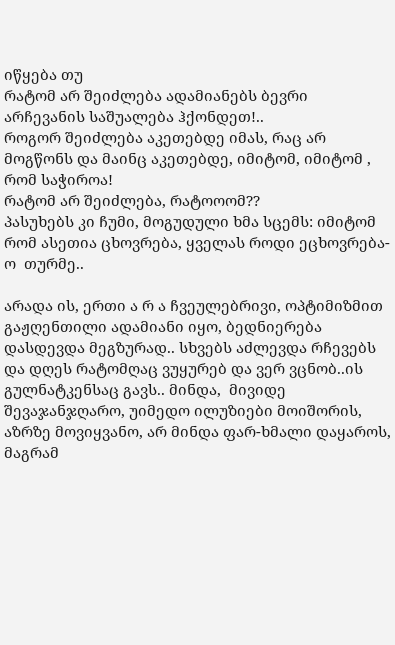იწყება თუ
რატომ არ შეიძლება ადამიანებს ბევრი არჩევანის საშუალება ჰქონდეთ!..
როგორ შეიძლება აკეთებდე იმას, რაც არ მოგწონს და მაინც აკეთებდე, იმიტომ, იმიტომ , რომ საჭიროა!
რატომ არ შეიძლება, რატოოომ??
პასუხებს კი ჩუმი, მოგუდული ხმა სცემს: იმიტომ რომ ასეთია ცხოვრება, ყველას როდი ეცხოვრება-ო  თურმე..

არადა ის, ერთი ა რ ა ჩვეულებრივი, ოპტიმიზმით გაჟღენთილი ადამიანი იყო, ბედნიერება დასდევდა მეგზურად.. სხვებს აძლევდა რჩევებს და დღეს რატომღაც ვუყურებ და ვერ ვცნობ..ის გულნატკენსაც გავს.. მინდა,  მივიდე შევაჯანჯღარო, უიმედო ილუზიები მოიშორის, აზრზე მოვიყვანო, არ მინდა ფარ-ხმალი დაყაროს,  მაგრამ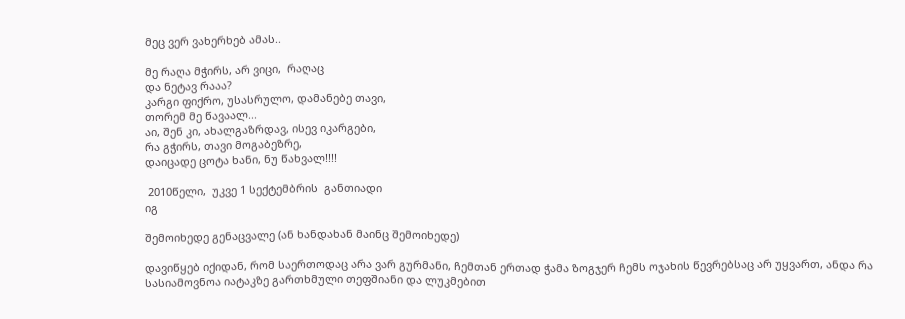მეც ვერ ვახერხებ ამას..

მე რაღა მჭირს, არ ვიცი,  რაღაც
და ნეტავ რააა?
კარგი ფიქრო, უსასრულო, დამანებე თავი,
თორემ მე წავაალ...
აი, შენ კი, ახალგაზრდავ, ისევ იკარგები,
რა გჭირს, თავი მოგაბეზრე,
დაიცადე ცოტა ხანი, ნუ წახვალ!!!!

 2010წელი,  უკვე 1 სექტემბრის  განთიადი
იგ

შემოიხედე გენაცვალე (ან ხანდახან მაინც შემოიხედე)

დავიწყებ იქიდან, რომ საერთოდაც არა ვარ გურმანი, ჩემთან ერთად ჭამა ზოგჯერ ჩემს ოჯახის წევრებსაც არ უყვართ, ანდა რა სასიამოვნოა იატაკზე გართხმული თეფშიანი და ლუკმებით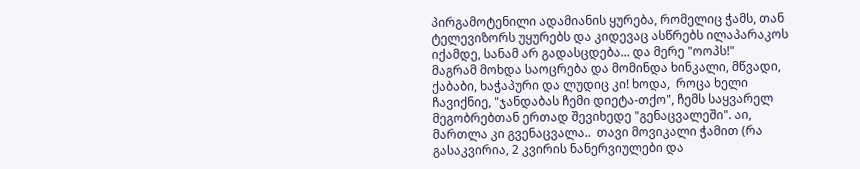პირგამოტენილი ადამიანის ყურება, რომელიც ჭამს, თან ტელევიზორს უყურებს და კიდევაც ასწრებს ილაპარაკოს  იქამდე, სანამ არ გადასცდება... და მერე "ოოპს!"
მაგრამ მოხდა საოცრება და მომინდა ხინკალი, მწვადი, ქაბაბი, ხაჭაპური და ლუდიც კი! ხოდა,  როცა ხელი ჩავიქნიე, "ჯანდაბას ჩემი დიეტა-თქო", ჩემს საყვარელ მეგობრებთან ერთად შევიხედე "გენაცვალეში". აი, მართლა კი გვენაცვალა..  თავი მოვიკალი ჭამით (რა გასაკვირია, 2 კვირის ნანერვიულები და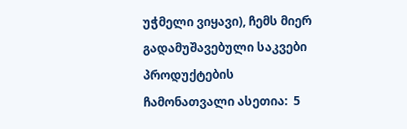უჭმელი ვიყავი), ჩემს მიერ გადამუშავებული საკვები პროდუქტების ჩამონათვალი ასეთია:  5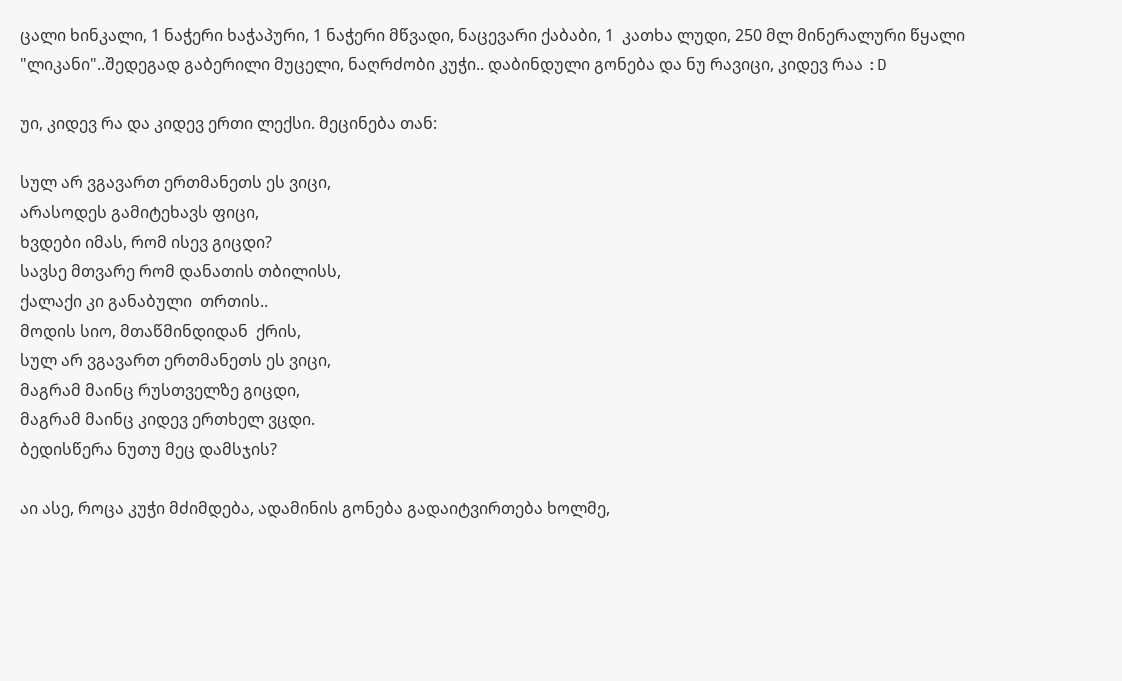ცალი ხინკალი, 1 ნაჭერი ხაჭაპური, 1 ნაჭერი მწვადი, ნაცევარი ქაბაბი, 1  კათხა ლუდი, 250 მლ მინერალური წყალი "ლიკანი"..შედეგად გაბერილი მუცელი, ნაღრძობი კუჭი.. დაბინდული გონება და ნუ რავიცი, კიდევ რაა :D

უი, კიდევ რა და კიდევ ერთი ლექსი. მეცინება თან:

სულ არ ვგავართ ერთმანეთს ეს ვიცი,
არასოდეს გამიტეხავს ფიცი,
ხვდები იმას, რომ ისევ გიცდი?
სავსე მთვარე რომ დანათის თბილისს,
ქალაქი კი განაბული  თრთის..
მოდის სიო, მთაწმინდიდან  ქრის,
სულ არ ვგავართ ერთმანეთს ეს ვიცი,
მაგრამ მაინც რუსთველზე გიცდი,
მაგრამ მაინც კიდევ ერთხელ ვცდი.
ბედისწერა ნუთუ მეც დამსჯის?

აი ასე, როცა კუჭი მძიმდება, ადამინის გონება გადაიტვირთება ხოლმე,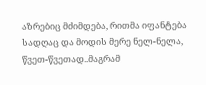აზრებიც მძიმდება, რითმა იფანტება სადღაც და მოდის მერე ნელ-ნელა, წვეთ-წვეთად..მაგრამ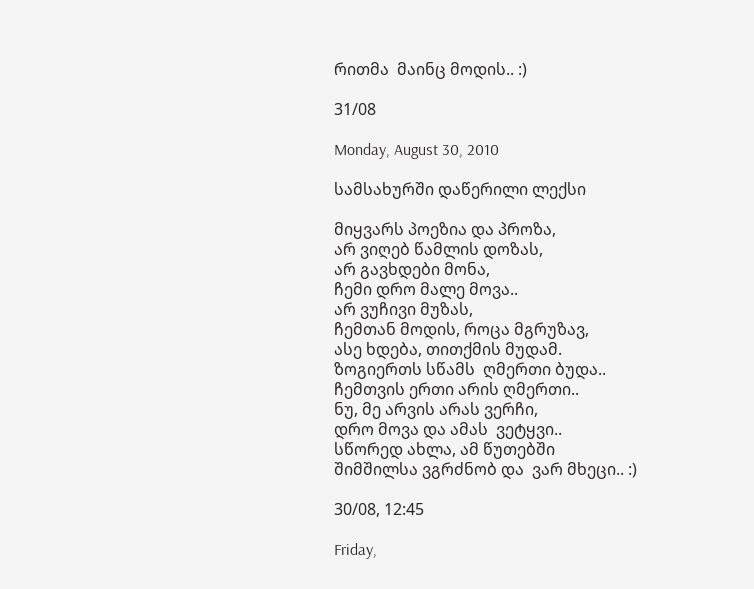რითმა  მაინც მოდის.. :)

31/08

Monday, August 30, 2010

სამსახურში დაწერილი ლექსი

მიყვარს პოეზია და პროზა,
არ ვიღებ წამლის დოზას,
არ გავხდები მონა,
ჩემი დრო მალე მოვა..
არ ვუჩივი მუზას,
ჩემთან მოდის, როცა მგრუზავ,
ასე ხდება, თითქმის მუდამ.
ზოგიერთს სწამს  ღმერთი ბუდა..
ჩემთვის ერთი არის ღმერთი..
ნუ, მე არვის არას ვერჩი,
დრო მოვა და ამას  ვეტყვი..
სწორედ ახლა, ამ წუთებში
შიმშილსა ვგრძნობ და  ვარ მხეცი.. :)

30/08, 12:45

Friday,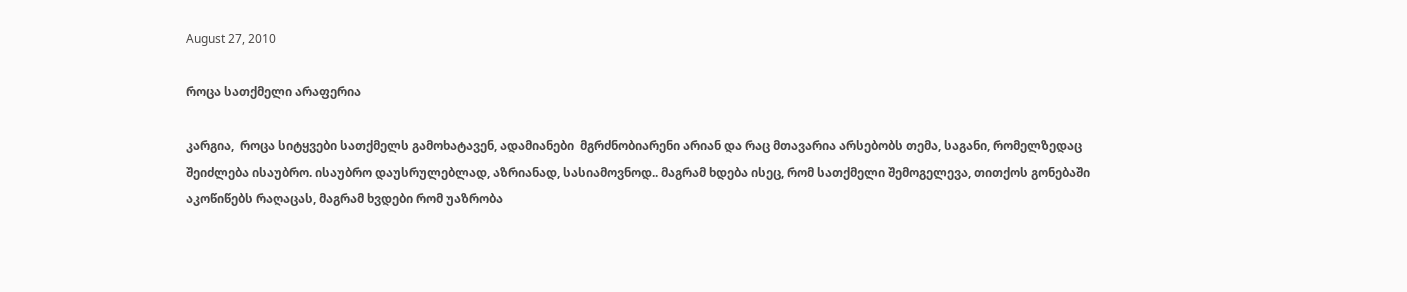August 27, 2010

როცა სათქმელი არაფერია

კარგია,  როცა სიტყვები სათქმელს გამოხატავენ, ადამიანები  მგრძნობიარენი არიან და რაც მთავარია არსებობს თემა, საგანი, რომელზედაც შეიძლება ისაუბრო. ისაუბრო დაუსრულებლად, აზრიანად, სასიამოვნოდ.. მაგრამ ხდება ისეც, რომ სათქმელი შემოგელევა, თითქოს გონებაში აკოწიწებს რაღაცას, მაგრამ ხვდები რომ უაზრობა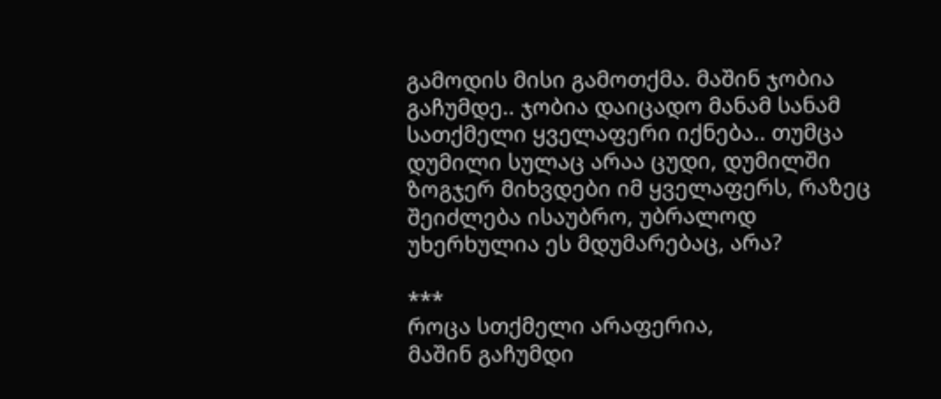გამოდის მისი გამოთქმა. მაშინ ჯობია გაჩუმდე.. ჯობია დაიცადო მანამ სანამ სათქმელი ყველაფერი იქნება.. თუმცა დუმილი სულაც არაა ცუდი, დუმილში ზოგჯერ მიხვდები იმ ყველაფერს, რაზეც შეიძლება ისაუბრო, უბრალოდ უხერხულია ეს მდუმარებაც, არა?

***
როცა სთქმელი არაფერია,
მაშინ გაჩუმდი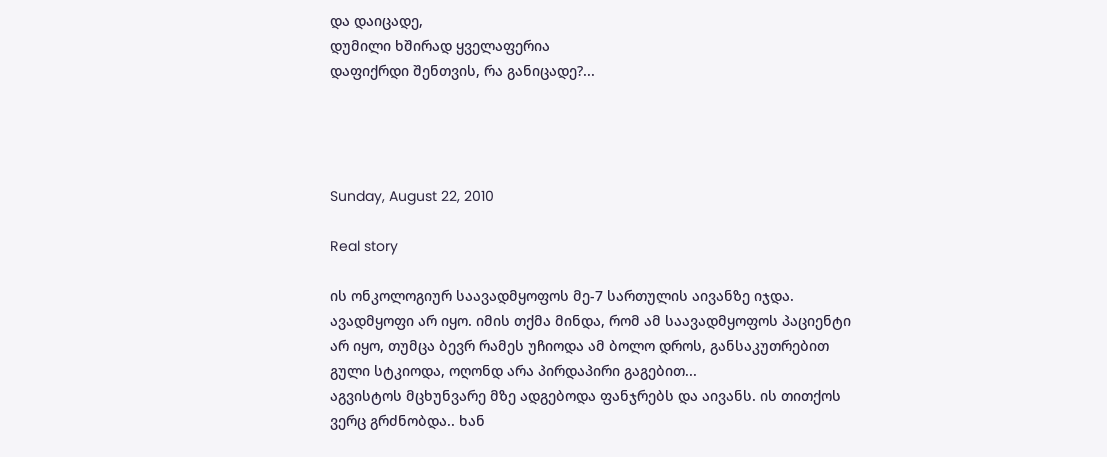და დაიცადე,
დუმილი ხშირად ყველაფერია
დაფიქრდი შენთვის, რა განიცადე?...




Sunday, August 22, 2010

Real story

ის ონკოლოგიურ საავადმყოფოს მე-7 სართულის აივანზე იჯდა. ავადმყოფი არ იყო. იმის თქმა მინდა, რომ ამ საავადმყოფოს პაციენტი არ იყო, თუმცა ბევრ რამეს უჩიოდა ამ ბოლო დროს, განსაკუთრებით გული სტკიოდა, ოღონდ არა პირდაპირი გაგებით...
აგვისტოს მცხუნვარე მზე ადგებოდა ფანჯრებს და აივანს. ის თითქოს ვერც გრძნობდა.. ხან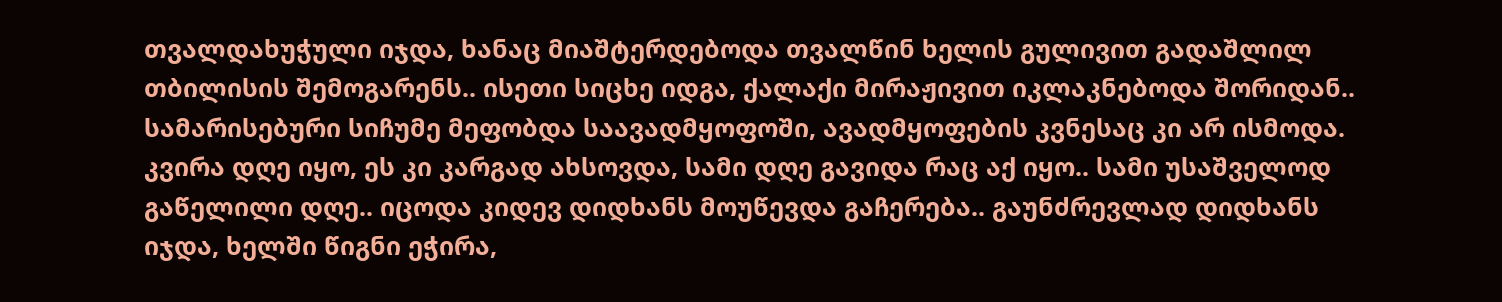თვალდახუჭული იჯდა, ხანაც მიაშტერდებოდა თვალწინ ხელის გულივით გადაშლილ თბილისის შემოგარენს.. ისეთი სიცხე იდგა, ქალაქი მირაჟივით იკლაკნებოდა შორიდან.. სამარისებური სიჩუმე მეფობდა საავადმყოფოში, ავადმყოფების კვნესაც კი არ ისმოდა.
კვირა დღე იყო, ეს კი კარგად ახსოვდა, სამი დღე გავიდა რაც აქ იყო.. სამი უსაშველოდ გაწელილი დღე.. იცოდა კიდევ დიდხანს მოუწევდა გაჩერება.. გაუნძრევლად დიდხანს იჯდა, ხელში წიგნი ეჭირა,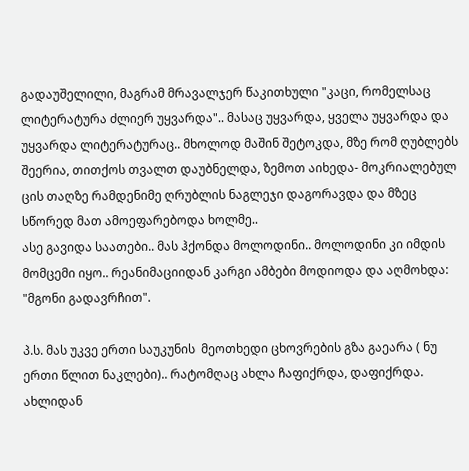გადაუშელილი, მაგრამ მრავალჯერ წაკითხული "კაცი, რომელსაც ლიტერატურა ძლიერ უყვარდა".. მასაც უყვარდა, ყველა უყვარდა და უყვარდა ლიტერატურაც.. მხოლოდ მაშინ შეტოკდა, მზე რომ ღუბლებს შეერია, თითქოს თვალთ დაუბნელდა, ზემოთ აიხედა- მოკრიალებულ ცის თაღზე რამდენიმე ღრუბლის ნაგლეჯი დაგორავდა და მზეც სწორედ მათ ამოეფარებოდა ხოლმე..
ასე გავიდა საათები.. მას ჰქონდა მოლოდინი.. მოლოდინი კი იმდის მომცემი იყო.. რეანიმაციიდან კარგი ამბები მოდიოდა და აღმოხდა: "მგონი გადავრჩით".

პ.ს. მას უკვე ერთი საუკუნის  მეოთხედი ცხოვრების გზა გაეარა ( ნუ ერთი წლით ნაკლები).. რატომღაც ახლა ჩაფიქრდა, დაფიქრდა. ახლიდან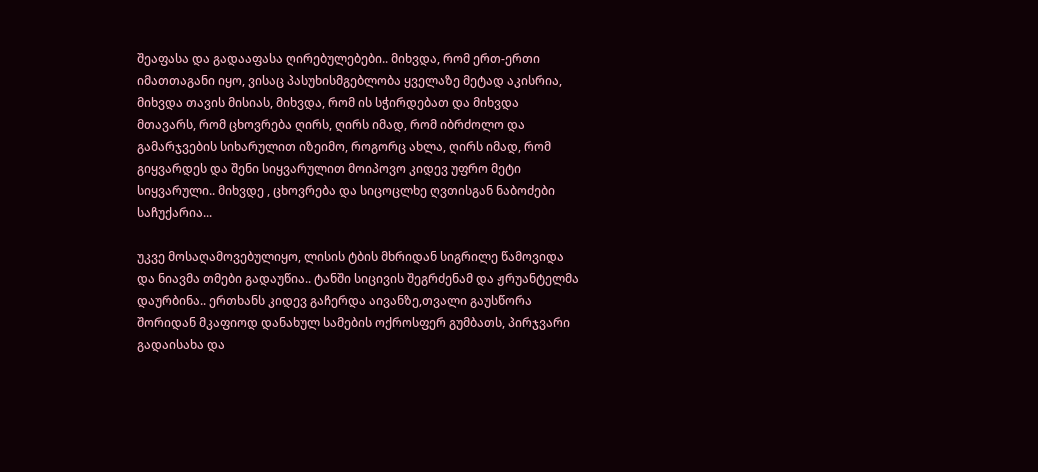შეაფასა და გადააფასა ღირებულებები.. მიხვდა, რომ ერთ-ერთი იმათთაგანი იყო, ვისაც პასუხისმგებლობა ყველაზე მეტად აკისრია, მიხვდა თავის მისიას, მიხვდა, რომ ის სჭირდებათ და მიხვდა მთავარს, რომ ცხოვრება ღირს, ღირს იმად, რომ იბრძოლო და გამარჯვების სიხარულით იზეიმო, როგორც ახლა, ღირს იმად, რომ გიყვარდეს და შენი სიყვარულით მოიპოვო კიდევ უფრო მეტი სიყვარული.. მიხვდე , ცხოვრება და სიცოცლხე ღვთისგან ნაბოძები საჩუქარია...

უკვე მოსაღამოვებულიყო, ლისის ტბის მხრიდან სიგრილე წამოვიდა და ნიავმა თმები გადაუწია.. ტანში სიცივის შეგრძენამ და ჟრუანტელმა დაურბინა.. ერთხანს კიდევ გაჩერდა აივანზე,თვალი გაუსწორა შორიდან მკაფიოდ დანახულ სამების ოქროსფერ გუმბათს, პირჯვარი გადაისახა და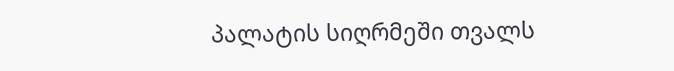პალატის სიღრმეში თვალს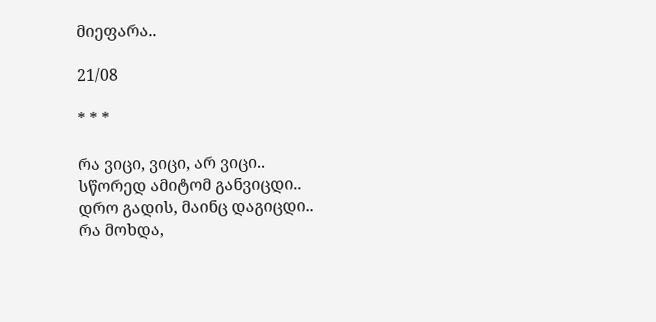მიეფარა..

21/08

* * *

რა ვიცი, ვიცი, არ ვიცი..
სწორედ ამიტომ განვიცდი..
დრო გადის, მაინც დაგიცდი..
რა მოხდა,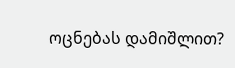ოცნებას დამიშლით?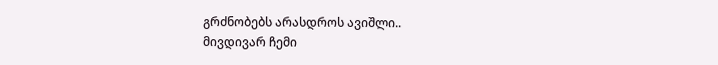გრძნობებს არასდროს ავიშლი..
მივდივარ ჩემი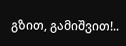გზით, გამიშვით!..